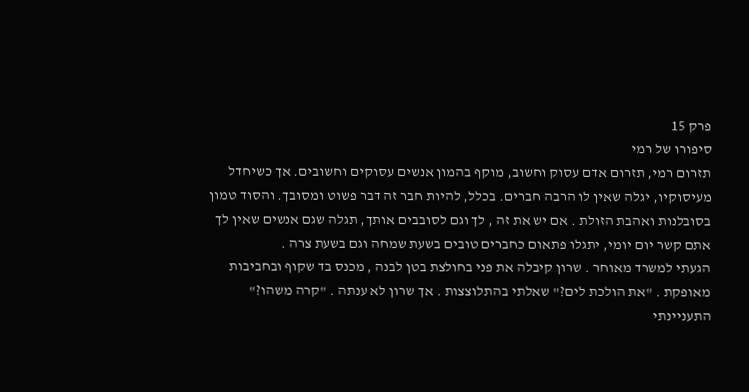פרק 15
סיפורו של רמי
תזרום רמי, תזרום אדם עסוק וחשוב, מוקף בהמון אנשים עסוקים וחשובים. אך כשיחדל מעיסוקיו, יגלה שאין לו הרבה חברים. בכלל, להיות חבר זה דבר פשוט ומסובך. והסוד טמון בסובלנות ואהבת הזולת . אם יש את זה , לך וגם לסובבים אותך, תגלה שגם אנשים שאין לך אתם קשר יום יומי, יתגלו פתאום כחברים טובים בשעת שמחה וגם בשעת צרה .
הגעתי למשרד מאוחר . שרון קיבלה את פני בחולצת בטן לבנה , מכנס בד שקוף ובחביבות מאופקת . "את הולכת לים?" שאלתי בהתלוצצות . אך שרון לא ענתה . "קרה משהו?" התעניינתי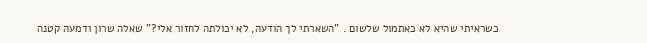כשראיתי שהיא לא כאתמול שלשום . "השארתי לך הודעה, לא יכולתה לחזור אלי?" שאלה שרון ודמעה קטנה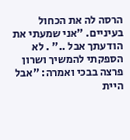הרסה לה את הכחול בעיניים. "אני שמעתי את הודעתך אבל .." . לא הספקתי להמשיך ושרון פרצה בבכי ואמרה: "אבל היית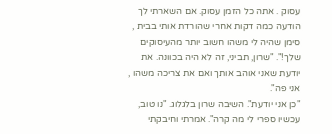עסוק . אתה כל הזמן עסוק. אם השארתי לך הודעה כמה דקות אחרי שהורדת אותי בבית , סימן שהיה לי משהו חשוב יותר מהעיסוקים שלך!". "שרון, תביני, זה לא היה בכוונה. את יודעת שאני אוהב אותך ואם את צריכה משהו , אני פה".
"כן אני יודעת". השיבה שרון בלגלוג. "נו טוב, עכשיו ספרי לי מה קרה". אמרתי וחיבקתי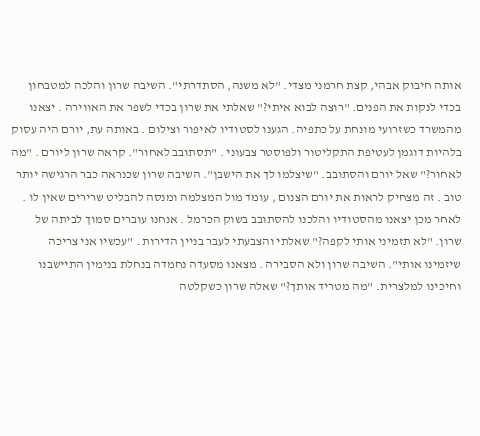אותה חיבוק אבהי, קצת חרמני מצדי. "לא משנה, הסתדרתי". השיבה שרון והלכה למטבחון בכדי לנקות את הפנים. "רוצה לבוא איתי?" שאלתי את שרון בכדי לשפר את האווירה . יצאנו מהמשרד כשזרועי מונחת על כתפיה. הגענו לסטודיו לאיפור וצילום . באותה עת, יורם היה עסוק בלהיות דוגמן לעטיפת התקליטור ולפוסטר צבעוני . "תסתובב לאחור". קראה שרון ליורם . "מה לאחור?" שאל יורם והסתובב. "שיצלמו לך את הישבן". השיבה שרון שכנראה כבר הרגישה יותר טוב . זה מצחיק לראות את יורם הצנום , עומד מול המצלמה ומנסה להבליט שרירים שאין לו . לאחר מכן יצאנו מהסטודיו והלכנו להסתובב בשוק הכרמל . אנחנו עוברים סמוך לביתה של שרון. "לא תזמיני אותי לקפה?" שאלתי והצבעתי לעבר בניין הדירות . "עכשיו אני צריכה שיזמינו אותי". השיבה שרון ולא הסבירה . מצאנו מסעדה נחמדה בנחלת בנימין התיישבנו וחיכינו למלצרית. "מה מטריד אותך?" שאלה שרון כשקלטה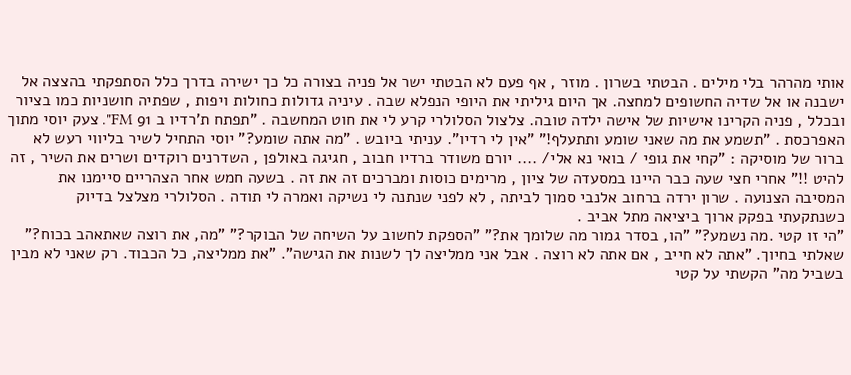אותי מהרהר בלי מילים . הבטתי בשרון . מוזר , אף פעם לא הבטתי ישר אל פניה בצורה כל כך ישירה בדרך כלל הסתפקתי בהצצה אל ישבנה או אל שדיה החשופים למחצה. אך היום גיליתי את היופי הנפלא שבה . עיניה גדולות כחולות ויפות , שפתיה חושניות כמו בציור ובכלל , פניה הקרינו אישיות של אישה ילדה טובה. צלצול הסלולרי קרע לי את חוט המחשבה . "תפתח ת'רדיו ב 91 FM". צעק יוסי מתוך האפרכסת . "תשמע את מה שאני שומע ותתעלף!" "אין לי רדיו". עניתי ביובש . "מה אתה שומע?" יוסי התחיל לשיר בליווי רעש לא ברור של מוסיקה : "קחי את גופי / בואי נא אלי/ .... יורם משודר ברדיו חבוב , חגיגה באולפן , השדרנים רוקדים ושרים את השיר , זה להיט !!" אחרי חצי שעה כבר היינו במסעדה של ציון , מרימים כוסות ומברכים זה את זה . בשעה חמש אחר הצהריים סיימנו את המסיבה הצנועה . שרון ירדה ברחוב אלנבי סמוך לביתה , לא לפני שנתנה לי נשיקה ואמרה לי תודה . הסלולרי מצלצל בדיוק כשנתקעתי בפקק ארוך ביציאה מתל אביב .
"הי זו קטי .מה נשמע?" "הו, בסדר גמור מה שלומך את?" "הספקת לחשוב על השיחה של הבוקר?" "מה, את רוצה שאתאהב בכוח?" שאלתי בחיוך. "אתה לא חייב , אם אתה לא רוצה . אבל אני ממליצה לך לשנות את הגישה". "את ממליצה, כל הכבוד. רק שאני לא מבין בשביל מה" הקשתי על קטי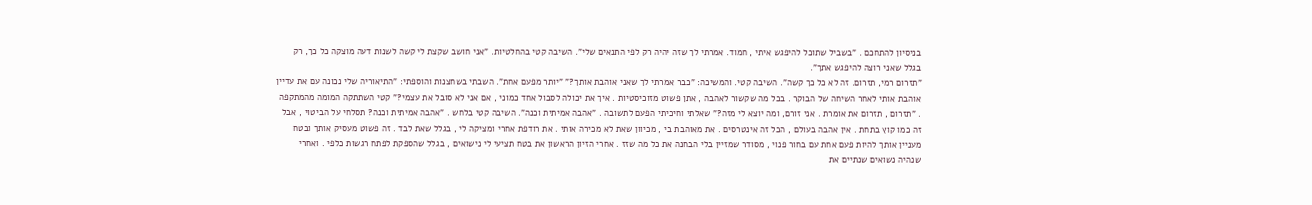בניסיון להתחכם . "בשביל שתוכל להיפגש איתי , חמוד. אמרתי לך שזה יהיה רק לפי התנאים שלי". השיבה קטי בהחלטיות. "אני חושב שקצת לי קשה לשנות דעה מוצקה כל כך, רק בגלל שאני רוצה להיפגש אתך".
"תזרום רמי, תזרום. זה לא כל כך קשה". השיבה קטי. והמשיכה: "כבר אמרתי לך שאני אוהבת אותך?" "יותר מפעם אחת". השבתי בשחצנות והוספתי: "התיאוריה שלי נכונה עם את עדיין אוהבת אותי לאחר השיחה של הבוקר . בכל מה שקשור לאהבה , אתן פשוט מזוכיסטיות . איך את יכולה לסבול אחד כמוני , אם אני לא סובל את עצמי?" קטי השתתקה המומה מהמתקפה . "תזרום , תזרום את אומרת . אני זורם, ומה יוצא לי מזה?" שאלתי וחיכיתי הפעם לתשובה . "אהבה אמיתית וכנה". השיבה קטי בלחש . "אהבה אמיתית וכנה? תסלחי על הביטוי , אבל זה כמו קוץ בתחת . אין אהבה בעולם , הכל זה אינטרסים . את מאוהבת בי , מכיוון שאת לא מכירה אותי . את רודפת אחרי ומציקה לי , בגלל שאת לבד . זה פשוט מעסיק אותך ובטח מעניין אותך להיות פעם אחת עם בחור פנוי , מסודר שמזיין בלי הבחנה את כל מה שזז . אחרי הזיון הראשון את בטח תציעי לי נישואים , בגלל שהספקת לפתח רגשות כלפי . ואחרי שנהיה נשואים שנתיים את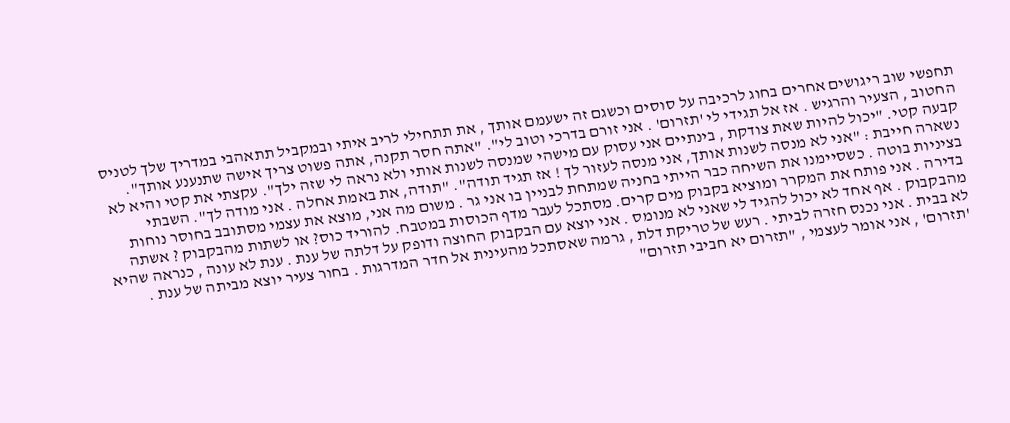תחפשי שוב ריגושים אחרים בחוג לרכיבה על סוסים וכשגם זה ישעמם אותך , את תתחילי לריב איתי ובמקביל תתאהבי במדריך שלך לטניס החטוב , הצעיר והרגיש . אז אל תגידי לי 'תזרום' . אני זורם בדרכי וטוב לי". "אתה חסר תקנה, אתה פשוט צריך אישה שתנענע אותך". קבעה קטי. "יכול להיות שאת צודקת , בינתיים אני עסוק עם מישהי שמנסה לשנות אותי ולא נראה לי שזה ילך". עקצתי את קטי והיא לא נשארה חייבת : "אני לא מנסה לשנות אותך, אני מנסה לעזור לך ! אז תגיד תודה". "תודה, את באמת אחלה . אני מודה לך". השבתי בציניות בוטה . כשסיימנו את השיחה כבר הייתי בחניה שמתחת לבניין בו אני גר . משום מה אני, מוצא את עצמי מסתובב בחוסר נוחות בדירה . אני פותח את המקרר ומוציא בקבוק מים קרים. מסתכל לעבר מדף הכוסות במטבח. להוריד כוס? או לשתות מהבקבוק ? אשתה מהבקבוק . אף אחד לא יכול להגיד לי שאני לא מנומס . אני יוצא עם הבקבוק החוצה ודופק על דלתה של ענת . ענת לא עונה , כנראה שהיא לא בבית . אני נכנס חזרה לביתי . רעש של טריקת דלת , גרמה שאסתכל מהעינית אל חדר המדרגות . בחור צעיר יוצא מביתה של ענת . 'תזרום' , אני אומר לעצמי , "תזרום יא חביבי תזרום"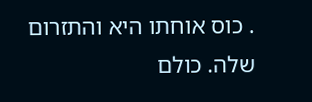. כוס אוחתו היא והתזרום שלה. כולם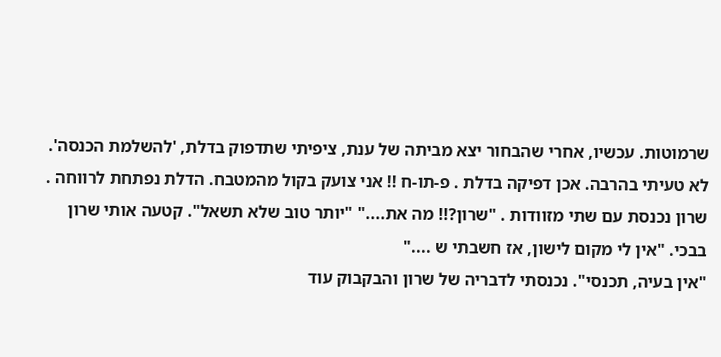שרמוטות. עכשיו, אחרי שהבחור יצא מביתה של ענת, ציפיתי שתדפוק בדלת, 'להשלמת הכנסה'. לא טעיתי בהרבה. אכן דפיקה בדלת . פ-תו-ח !! אני צועק בקול מהמטבח. הדלת נפתחת לרווחה . שרון נכנסת עם שתי מזוודות . "שרון?!! מה את...." "יותר טוב שלא תשאל". קטעה אותי שרון בבכי. "אין לי מקום לישון, אז חשבתי ש ...."
"אין בעיה, תכנסי". נכנסתי לדבריה של שרון והבקבוק עוד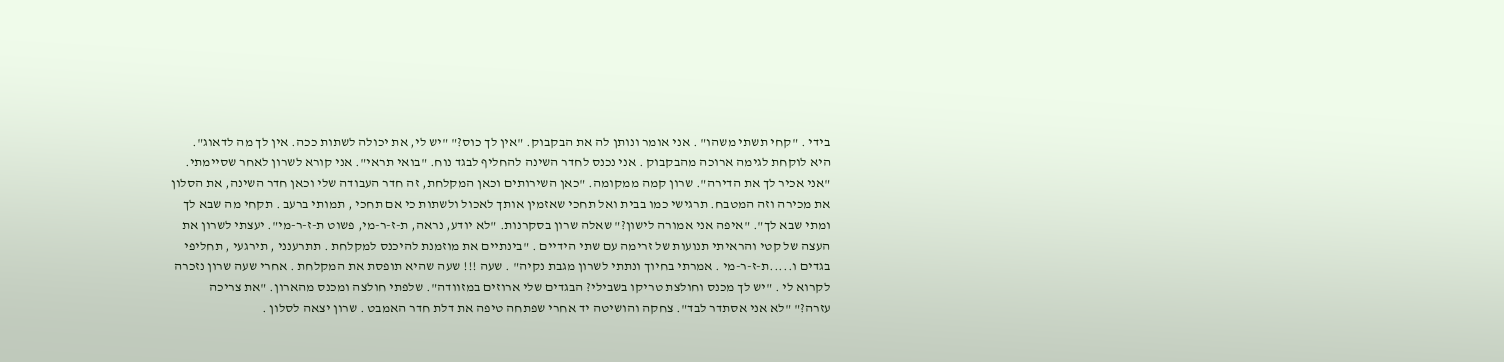בידי . "קחי תשתי משהו" . אני אומר ונותן לה את הבקבוק. "אין לך כוס?" "יש לי, את יכולה לשתות ככה. אין לך מה לדאוג". היא לוקחת לגימה ארוכה מהבקבוק . אני נכנס לחדר השינה להחליף לבגד נוח. "בואי תראי". אני קורא לשרון לאחר שסיימתי. "אני אכיר לך את הדירה". שרון קמה ממקומה. "כאן השירותים וכאן המקלחת, זה חדר העבודה שלי וכאן חדר השינה, את הסלון את מכירה וזה המטבח. תרגישי כמו בבית ואל תחכי שאזמין אותך לאכול ולשתות כי אם תחכי , תמותי ברעב . תקחי מה שבא לך ומתי שבא לך". "איפה אני אמורה לישון?" שאלה שרון בסקרנות. "לא יודע, נראה, ת-ז-ר-מי, פשוט ת-ז-ר-מי". יעצתי לשרון את העצה של קטי והראיתי תנועות של זרימה עם שתי הידיים . "בינתיים את מוזמנת להיכנס למקלחת . תתרענני , תירגעי , תחליפי בגדים ו.....ת-ז-ר-מי . אמרתי בחיוך ונתתי לשרון מגבת נקיה" . שעה !!! שעה שהיא תופסת את המקלחת . אחרי שעה שרון נזכרה לקרוא לי . "יש לך מכנס וחולצת טריקו בשבילי? הבגדים שלי ארוזים במזוודה". שלפתי חולצה ומכנס מהארון. "את צריכה עזרה?" "לא אני אסתדר לבד". צחקה והושיטה יד אחרי שפתחה טיפה את דלת חדר האמבט . שרון יצאה לסלון .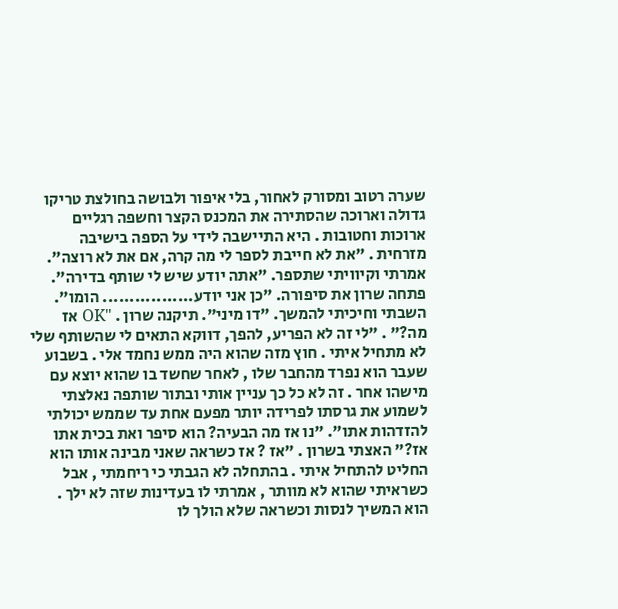שערה רטוב ומסורק לאחור, בלי איפור ולבושה בחולצת טריקו גדולה וארוכה שהסתירה את המכנס הקצר וחשפה רגליים ארוכות וחטובות . היא התיישבה לידי על הספה בישיבה מזרחית . "את לא חייבת לספר לי מה קרה, אם את לא רוצה". אמרתי וקיוויתי שתספר. "אתה יודע שיש לי שותף בדירה". פתחה שרון את סיפורה. "כן אני יודע................. הומו". השבתי וחיכיתי להמשך. "דו מיני". תיקנה שרון . "OK אז מה?" . "לי זה לא הפריע, להפך, דווקא התאים לי שהשותף שלי לא מתחיל איתי . חוץ מזה שהוא היה ממש נחמד אלי . בשבוע שעבר הוא נפרד מהחבר שלו , לאחר שחשד בו שהוא יוצא עם מישהו אחר . זה לא כל כך עניין אותי ובתור שותפה נאלצתי לשמוע את גרסתו לפרידה יותר מפעם אחת עד שממש יכולתי להזדהות אתו". "נו אז מה הבעיה? הוא סיפר ואת בכית אתו אז?" האצתי בשרון . "אז ? אז כשראה שאני מבינה אותו הוא החליט להתחיל איתי . בהתחלה לא הגבתי כי ריחמתי , אבל כשראיתי שהוא לא מוותר , אמרתי לו בעדינות שזה לא ילך . הוא המשיך לנסות וכשראה שלא הולך לו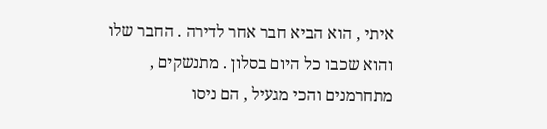איתי , הוא הביא חבר אחר לדירה . החבר שלו והוא שכבו כל היום בסלון . מתנשקים , מתחרמנים והכי מגעיל , הם ניסו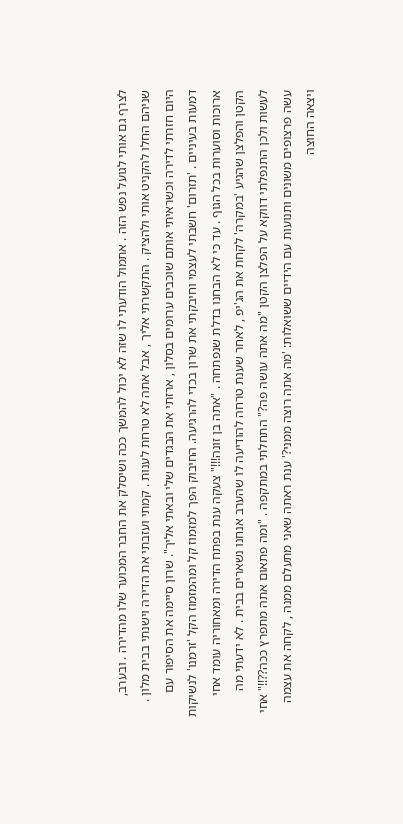לצרף גם אותי לגועל נפש הזה . אתמול הודעתי לו שזה לא יכול להמשך ככה ושיסלק את החבר המכוער שלו מהדירה . ובערב, שניהם החלו להקניט אותי ולהציק . התקשרתי אליך , אבל אתה לא טרחת לענות . קמתי ועזבתי את הדירה וישנתי בבית מלון . היום חזרתי לדירה וכשראיתי אותם שוכבים ערומים בסלון , ארזתי את הבגדים שלי ובאתי אליך". שרון סיימה את הסיפור עם דמעות בעיניים . 'תזרום' חשבתי לעצמי וחיבקתי את שרון בכדי להרגיעה. החיבוק הפך למזמוז קל ומהמזמוז הקל 'זרמנו' לנשיקות ארוכות וסוערות בכל הגוף . עד כי לא הבחנו בדלת שנפתחה . "אתה בן זונה!!!" צעקה ענת בפתח הדירה ומאחוריה עומד אחי הקטן והפלצן שהגיע 'במקרה' לקחת את הג'יפ , לאחר שענת טרחה להודיעה לו שהערב אנחנו נשארים בבית . לא ידעתי מה לעשות ולכן התנפלתי דווקא על הפלצן הקטן "מה אתה עושה פה?" התחלתי במתקפה . "ומה פתאום אתה מתפרץ ככה??!!" אחי עשה פרצופים משונים ותנועות עם הידיים ששואלות: 'מה אתה רוצה ממני?' ענת ראתה שאני מתעלם ממנה , לקחה את עצמה ויצאה החוצה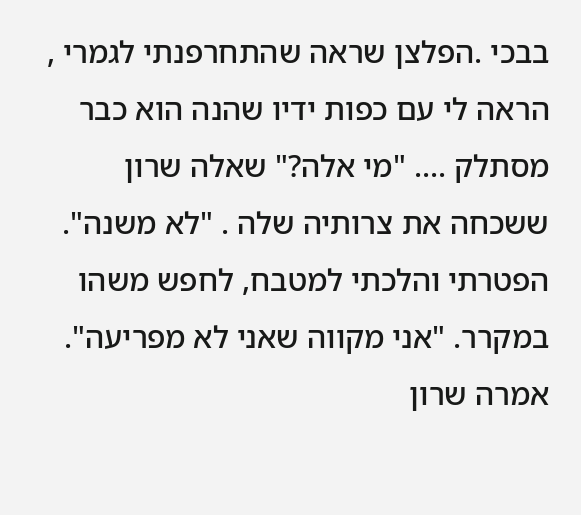בבכי .הפלצן שראה שהתחרפנתי לגמרי , הראה לי עם כפות ידיו שהנה הוא כבר מסתלק .... "מי אלה?" שאלה שרון ששכחה את צרותיה שלה . "לא משנה". הפטרתי והלכתי למטבח, לחפש משהו במקרר. "אני מקווה שאני לא מפריעה". אמרה שרון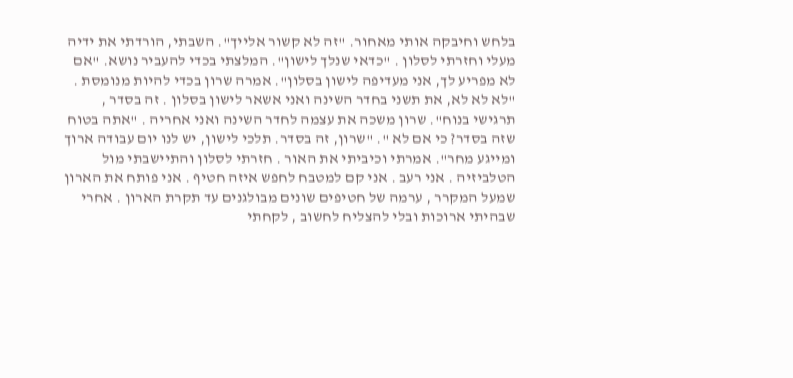בלחש וחיבקה אותי מאחור. "זה לא קשור אלייך". השבתי, הורדתי את ידיה מעלי וחזרתי לסלון . "כדאי שנלך לישון". המלצתי בכדי להעביר נושא. "אם לא מפריע לך, אני מעדיפה לישון בסלון". אמרה שרון בכדי להיות מנומסת . "לא לא לא, את תשני בחדר השינה ואני אשאר לישון בסלון . זה בסדר , תרגישי בנוח". שרון משכה את עצמה לחדר השינה ואני אחריה . "אתה בטוח שזה בסדר? כי אם לא ". "שרון, זה בסדר. תלכי לישון, יש לנו יום עבודה ארוך ומייגע מחר". אמרתי וכיביתי את האור . חזרתי לסלון והתיישבתי מול הטלביזיה . אני רעב . אני קם למטבח לחפש איזה חטיף . אני פותח את הארון שמעל המקרר , ערמה של חטיפים שונים מבולגנים עד תקרת הארון . אחרי שבהיתי ארוכות ובלי להצליח לחשוב , לקחתי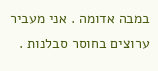במבה אדומה . אני מעביר ערוצים בחוסר סבלנות .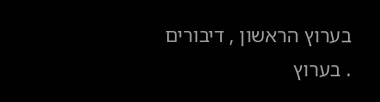בערוץ הראשון , דיבורים . בערוץ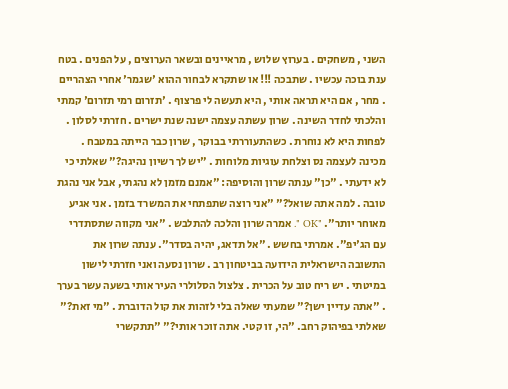השני , משחקים . בערוץ שלוש , מראיינים ובשאר הערוצים , על הפנים . בטח ענת בוכה עכשיו . שתבכה !!! או שתקרא לבחור ההוא 'שגמר' אחרי הצהריים . מחר , אם היא תראה אותי , היא תעשה לי פרצוף . 'תזרום רמי תזרום' קמתי והלכתי לחדר השינה . שרון עשתה עצמה ישנה שנת ישרים . חזרתי לסלון . לפחות היא לא נוחרת . כשהתעוררתי בבוקר , שרון כבר הייתה במטבח . מכינה לעצמה נס וצלחת עוגיות מלוחות . "יש לך רשיון נהיגה?" שאלתי כי לא ידעתי . "כן" ענתה שרון והוסיפה: "אמנם מזמן לא נהגתי, אבל אני נהגת טובה . למה אתה שואל?" "אני רוצה שתפתחי את המשרד בזמן . אני אגיע מאוחר יותר". "OK ". אמרה שרון והלכה להתלבש . "אני מקווה שתסתדרי עם הג'יפ". אמרתי בחשש . "אל תדאג, יהיה בסדר". ענתה שרון את התשובה הישראלית הידועה בביטחון רב . שרון נסעה ואני חזרתי לישון במיטתי . יש ריח טוב על הכרית . צלצול הסלולרי העיר אותי בשעה עשר בערך . "אתה עדיין ישן?" שמעתי שאלה בלי לזהות את קול הדוברת . "מי זאת?" שאלתי בפיהוק רחב. "הי, זו קטי. אתה זוכר אותי?" "תתקשרי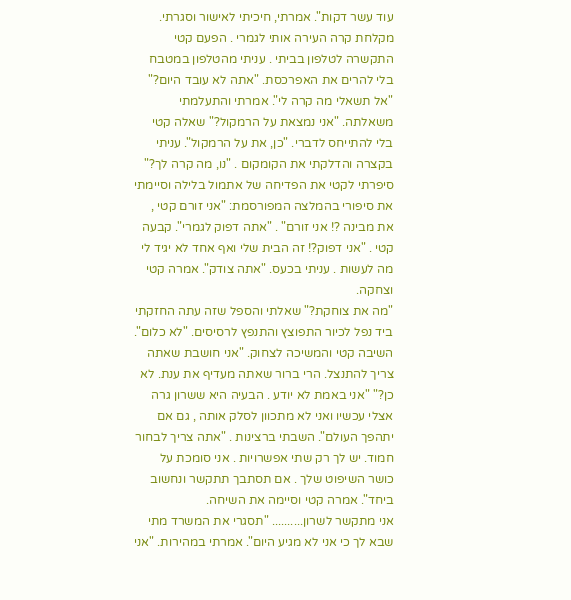עוד עשר דקות". אמרתי, חיכיתי לאישור וסגרתי. מקלחת קרה העירה אותי לגמרי . הפעם קטי התקשרה לטלפון בביתי . עניתי מהטלפון במטבח בלי להרים את האפרכסת. "אתה לא עובד היום?" "אל תשאלי מה קרה לי". אמרתי והתעלמתי משאלתה. "אני נמצאת על הרמקול?" שאלה קטי בלי להתייחס לדברי. "כן, את על הרמקול". עניתי בקצרה והדלקתי את הקומקום . "נו, מה קרה לך?" סיפרתי לקטי את הפדיחה של אתמול בלילה וסיימתי את סיפורי בהמלצה המפורסמת: "אני זורם קטי , את מבינה ?! אני זורם" . "אתה דפוק לגמרי". קבעה קטי . "אני דפוק?! זה הבית שלי ואף אחד לא יגיד לי מה לעשות . עניתי בכעס. "אתה צודק". אמרה קטי וצחקה.
"מה את צוחקת?" שאלתי והספל שזה עתה החזקתי ביד נפל לכיור התפוצץ והתנפץ לרסיסים. "לא כלום". השיבה קטי והמשיכה לצחוק. "אני חושבת שאתה צריך להתנצל. הרי ברור שאתה מעדיף את ענת. לא כן?" "אני באמת לא יודע . הבעיה היא ששרון גרה אצלי עכשיו ואני לא מתכוון לסלק אותה , גם אם יתהפך העולם". השבתי ברצינות . "אתה צריך לבחור חמוד. יש לך רק שתי אפשרויות . אני סומכת על כושר השיפוט שלך . אם תסתבך תתקשר ונחשוב ביחד". אמרה קטי וסיימה את השיחה.
אני מתקשר לשרון.......... "תסגרי את המשרד מתי שבא לך כי אני לא מגיע היום". אמרתי במהירות. "אני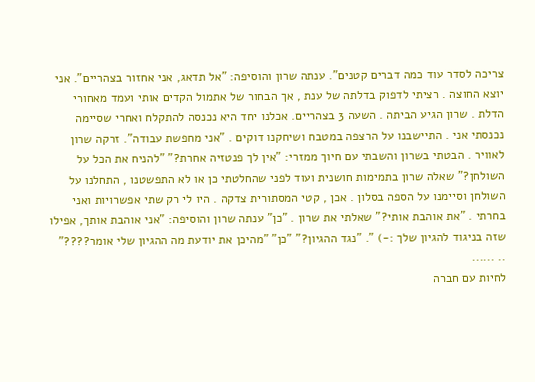צריכה לסדר עוד כמה דברים קטנים". ענתה שרון והוסיפה: "אל תדאג, אני אחזור בצהריים". אני יוצא החוצה . רציתי לדפוק בדלתה של ענת , אך הבחור של אתמול הקדים אותי ועמד מאחורי הדלת . שרון הגיע הביתה . השעה 3 בצהריים. אכלנו יחד היא נכנסה להתקלח ואחרי שסיימה נכנסתי אני . התיישבנו על הרצפה במטבח ושיחקנו דוקים . "אני מחפשת עבודה". זרקה שרון לאוויר . הבטתי בשרון והשבתי עם חיוך ממזרי: "אין לך פנטזיה אחרת?" "להניח את הכל על השולחן?" שאלה שרון בתמימות חושנית ועוד לפני שהחלטתי כן או לא התפשטנו , התחלנו על השולחן וסיימנו על הספה בסלון . אכן , קטי המסתורית צדקה . היו לי רק שתי אפשרויות ואני בחרתי . "את אוהבת אותי?" שאלתי את שרון . "כן" ענתה שרון והוסיפה: "אני אוהבת אותך, אפילו שזה בניגוד להגיון שלך :-) ". "נגד ההגיון?" "כן" "מהיכן את יודעת מה ההגיון שלי אומר????" .. ......
לחיות עם חברה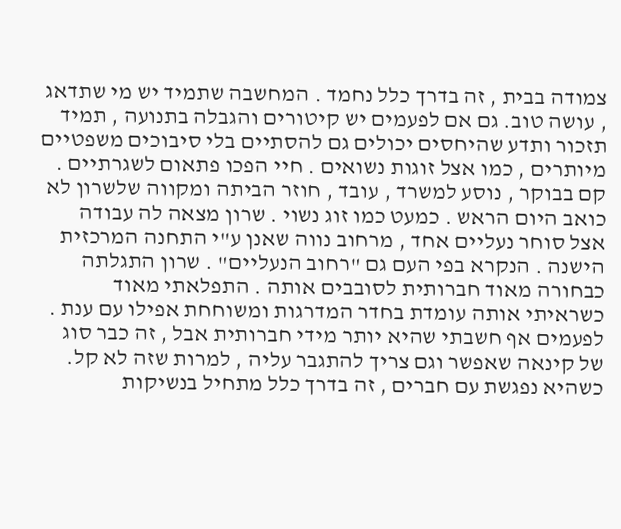צמודה בבית , זה בדרך כלל נחמד . המחשבה שתמיד יש מי שתדאג , עושה טוב. גם אם לפעמים יש קיטורים והגבלה בתנועה , תמיד תזכור ותדע שהיחסים יכולים גם להסתיים בלי סיבוכים משפטיים מיותרים , כמו אצל זוגות נשואים . חיי הפכו פתאום לשגרתיים . קם בבוקר , נוסע למשרד , עובד , חוזר הביתה ומקווה שלשרון לא כואב היום הראש . כמעט כמו זוג נשוי . שרון מצאה לה עבודה אצל סוחר נעליים אחד , מרחוב נווה שאנן ע"י התחנה המרכזית הישנה . הנקרא בפי העם גם "רחוב הנעליים" . שרון התגלתה כבחורה מאוד חברותית לסובבים אותה . התפלאתי מאוד כשראיתי אותה עומדת בחדר המדרגות ומשוחחת אפילו עם ענת . לפעמים אף חשבתי שהיא יותר מידי חברותית אבל , זה כבר סוג של קינאה שאפשר וגם צריך להתגבר עליה , למרות שזה לא קל. כשהיא נפגשת עם חברים , זה בדרך כלל מתחיל בנשיקות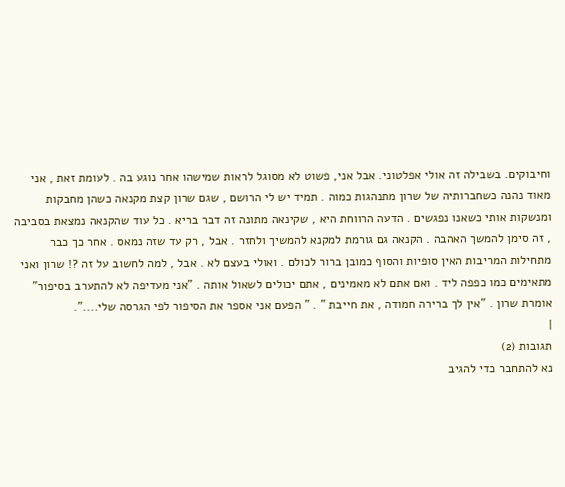וחיבוקים. בשבילה זה אולי אפלטוני. אבל אני, פשוט לא מסוגל לראות שמישהו אחר נוגע בה . לעומת זאת , אני מאוד נהנה כשחברותיה של שרון מתנהגות כמוה . תמיד יש לי הרושם , שגם שרון קצת מקנאה כשהן מחבקות ומנשקות אותי כשאנו נפגשים . הדעה הרווחת היא , שקינאה מתונה זה דבר בריא . כל עוד שהקנאה נמצאת בסביבה , זה סימן להמשך האהבה . הקנאה גם גורמת למקנא להמשיך ולחזר . אבל , רק עד שזה נמאס . אחר כך כבר מתחילות המריבות האין סופיות והסוף כמובן ברור לכולם . ואולי בעצם לא . אבל , למה לחשוב על זה ?! שרון ואני מתאימים כמו כפפה ליד . ואם אתם לא מאמינים , אתם יכולים לשאול אותה . "אני מעדיפה לא להתערב בסיפור" אומרת שרון . "אין לך ברירה חמודה , את חייבת " . " הפעם אני אספר את הסיפור לפי הגרסה שלי....".
|
תגובות (2)
נא להתחבר כדי להגיב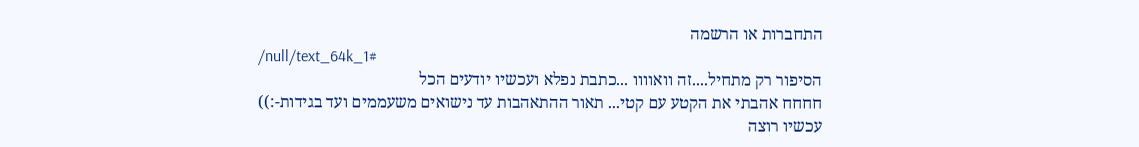התחברות או הרשמה
/null/text_64k_1#
הסיפור רק מתחיל....זה וואוווו ...כתבת נפלא ועכשיו יודעים הכל
חחחח אהבתי את הקטע עם קטי... תאור ההתאהבות עד נישואים משעממים ועד בגידות-:))
עכשיו רוצה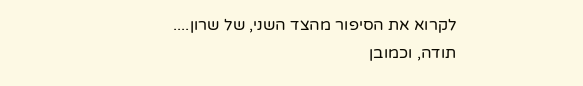לקרוא את הסיפור מהצד השני, של שרון....
תודה, וכמובן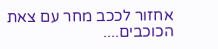אחזור לככב מחר עם צאת הכוכבים....